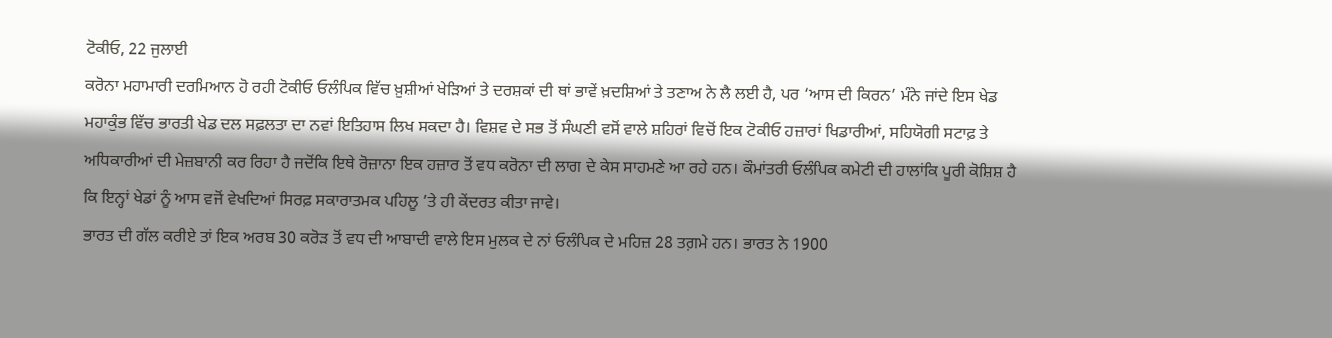ਟੋਕੀਓ, 22 ਜੁਲਾਈ
ਕਰੋਨਾ ਮਹਾਮਾਰੀ ਦਰਮਿਆਨ ਹੋ ਰਹੀ ਟੋਕੀਓ ਓਲੰਪਿਕ ਵਿੱਚ ਖ਼ੁਸ਼ੀਆਂ ਖੇੜਿਆਂ ਤੇ ਦਰਸ਼ਕਾਂ ਦੀ ਥਾਂ ਭਾਵੇਂ ਖ਼ਦਸ਼ਿਆਂ ਤੇ ਤਣਾਅ ਨੇ ਲੈ ਲਈ ਹੈ, ਪਰ ‘ਆਸ ਦੀ ਕਿਰਨ’ ਮੰਨੇ ਜਾਂਦੇ ਇਸ ਖੇਡ ਮਹਾਕੁੰਭ ਵਿੱਚ ਭਾਰਤੀ ਖੇਡ ਦਲ ਸਫ਼ਲਤਾ ਦਾ ਨਵਾਂ ਇਤਿਹਾਸ ਲਿਖ ਸਕਦਾ ਹੈ। ਵਿਸ਼ਵ ਦੇ ਸਭ ਤੋਂ ਸੰਘਣੀ ਵਸੋਂ ਵਾਲੇ ਸ਼ਹਿਰਾਂ ਵਿਚੋਂ ਇਕ ਟੋਕੀਓ ਹਜ਼ਾਰਾਂ ਖਿਡਾਰੀਆਂ, ਸਹਿਯੋਗੀ ਸਟਾਫ਼ ਤੇ ਅਧਿਕਾਰੀਆਂ ਦੀ ਮੇਜ਼ਬਾਨੀ ਕਰ ਰਿਹਾ ਹੈ ਜਦੋਂਕਿ ਇਥੇ ਰੋਜ਼ਾਨਾ ਇਕ ਹਜ਼ਾਰ ਤੋਂ ਵਧ ਕਰੋਨਾ ਦੀ ਲਾਗ ਦੇ ਕੇਸ ਸਾਹਮਣੇ ਆ ਰਹੇ ਹਨ। ਕੌਮਾਂਤਰੀ ਓਲੰਪਿਕ ਕਮੇਟੀ ਦੀ ਹਾਲਾਂਕਿ ਪੂਰੀ ਕੋਸ਼ਿਸ਼ ਹੈ ਕਿ ਇਨ੍ਹਾਂ ਖੇਡਾਂ ਨੂੰ ਆਸ ਵਜੋਂ ਵੇਖਦਿਆਂ ਸਿਰਫ਼ ਸਕਾਰਾਤਮਕ ਪਹਿਲੂ ’ਤੇ ਹੀ ਕੇਂਦਰਤ ਕੀਤਾ ਜਾਵੇ।
ਭਾਰਤ ਦੀ ਗੱਲ ਕਰੀਏ ਤਾਂ ਇਕ ਅਰਬ 30 ਕਰੋੜ ਤੋਂ ਵਧ ਦੀ ਆਬਾਦੀ ਵਾਲੇ ਇਸ ਮੁਲਕ ਦੇ ਨਾਂ ਓਲੰਪਿਕ ਦੇ ਮਹਿਜ਼ 28 ਤਗ਼ਮੇ ਹਨ। ਭਾਰਤ ਨੇ 1900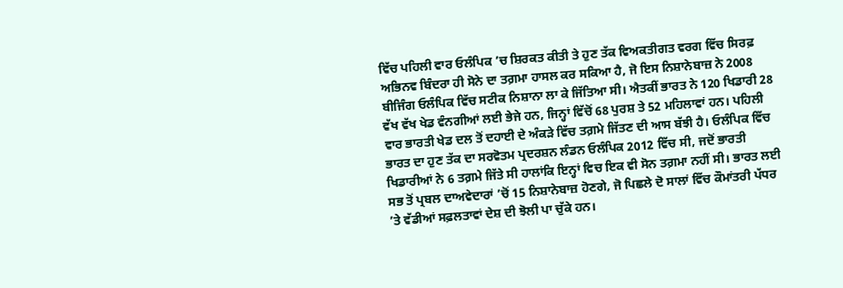ਵਿੱਚ ਪਹਿਲੀ ਵਾਰ ਓਲੰਪਿਕ ’ਚ ਸ਼ਿਰਕਤ ਕੀਤੀ ਤੇ ਹੁਣ ਤੱਕ ਵਿਅਕਤੀਗਤ ਵਰਗ ਵਿੱਚ ਸਿਰਫ਼ ਅਭਿਨਵ ਬਿੰਦਰਾ ਹੀ ਸੋਨੇ ਦਾ ਤਗ਼ਮਾ ਹਾਸਲ ਕਰ ਸਕਿਆ ਹੈ, ਜੋ ਇਸ ਨਿਸ਼ਾਨੇਬਾਜ਼ ਨੇ 2008 ਬੀਜਿੰਗ ਓਲੰਪਿਕ ਵਿੱਚ ਸਟੀਕ ਨਿਸ਼ਾਨਾ ਲਾ ਕੇ ਜਿੱਤਿਆ ਸੀ। ਐਤਕੀਂ ਭਾਰਤ ਨੇ 120 ਖਿਡਾਰੀ 28 ਵੱਖ ਵੱਖ ਖੇਡ ਵੰਨਗੀਆਂ ਲਈ ਭੇਜੇ ਹਨ, ਜਿਨ੍ਹਾਂ ਵਿੱਚੋਂ 68 ਪੁਰਸ਼ ਤੇ 52 ਮਹਿਲਾਵਾਂ ਹਨ। ਪਹਿਲੀ ਵਾਰ ਭਾਰਤੀ ਖੇਡ ਦਲ ਤੋਂ ਦਹਾਈ ਦੇ ਅੰਕੜੇ ਵਿੱਚ ਤਗ਼ਮੇ ਜਿੱਤਣ ਦੀ ਆਸ ਬੱਝੀ ਹੈ। ਓਲੰਪਿਕ ਵਿੱਚ ਭਾਰਤ ਦਾ ਹੁਣ ਤੱਕ ਦਾ ਸਰਵੋਤਮ ਪ੍ਰਦਰਸ਼ਨ ਲੰਡਨ ਓਲੰਪਿਕ 2012 ਵਿੱਚ ਸੀ, ਜਦੋਂ ਭਾਰਤੀ ਖਿਡਾਰੀਆਂ ਨੇ 6 ਤਗ਼ਮੇ ਜਿੱਤੇ ਸੀ ਹਾਲਾਂਕਿ ਇਨ੍ਹਾਂ ਵਿਚ ਇਕ ਵੀ ਸੋਨ ਤਗ਼ਮਾ ਨਹੀਂ ਸੀ। ਭਾਰਤ ਲਈ ਸਭ ਤੋਂ ਪ੍ਰਬਲ ਦਾਅਵੇਦਾਰਾਂ ’ਚੋਂ 15 ਨਿਸ਼ਾਨੇਬਾਜ਼ ਹੋਣਗੇ, ਜੋ ਪਿਛਲੇ ਦੋ ਸਾਲਾਂ ਵਿੱਚ ਕੌਮਾਂਤਰੀ ਪੱਧਰ ’ਤੇ ਵੱਡੀਆਂ ਸਫ਼ਲਤਾਵਾਂ ਦੇਸ਼ ਦੀ ਝੋਲੀ ਪਾ ਚੁੱਕੇ ਹਨ।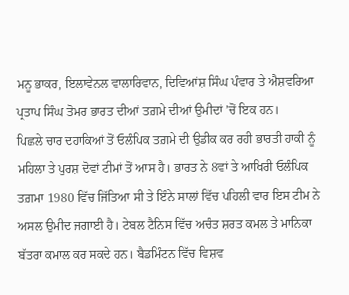ਮਨੂ ਭਾਕਰ, ਇਲਾਵੇਨਲ ਵਾਲਾਰਿਵਾਨ, ਦਿਵਿਆਂਸ਼ ਸਿੰਘ ਪੰਵਾਰ ਤੇ ਐਸ਼ਵਰਿਆ ਪ੍ਰਤਾਪ ਸਿੰਘ ਤੋਮਰ ਭਾਰਤ ਦੀਆਂ ਤਗ਼ਮੇ ਦੀਆਂ ਉਮੀਦਾਂ ’ਚੋਂ ਇਕ ਹਨ।
ਪਿਛਲੇ ਚਾਰ ਦਹਾਕਿਆਂ ਤੋਂ ਓਲੰਪਿਕ ਤਗ਼ਮੇ ਦੀ ਉਡੀਕ ਕਰ ਰਹੀ ਭਾਰਤੀ ਹਾਕੀ ਨੂੰ ਮਹਿਲਾ ਤੇ ਪੁਰਸ਼ ਦੋਵਾਂ ਟੀਮਾਂ ਤੋਂ ਆਸ ਹੈ। ਭਾਰਤ ਨੇ 8ਵਾਂ ਤੇ ਆਖਿਰੀ ਓਲੰਪਿਕ ਤਗ਼ਮਾ 1980 ਵਿੱਚ ਜਿੱਤਿਆ ਸੀ ਤੇ ਇੰਨੇ ਸਾਲਾਂ ਵਿੱਚ ਪਹਿਲੀ ਵਾਰ ਇਸ ਟੀਮ ਨੇ ਅਸਲ ਉਮੀਦ ਜਗਾਈ ਹੈ। ਟੇਬਲ ਟੈਨਿਸ ਵਿੱਚ ਅਚੰਤ ਸ਼ਰਤ ਕਮਲ ਤੇ ਮਾਨਿਕਾ ਬੱਤਰਾ ਕਮਾਲ ਕਰ ਸਕਦੇ ਹਨ। ਬੈਡਮਿੰਟਨ ਵਿੱਚ ਵਿਸ਼ਵ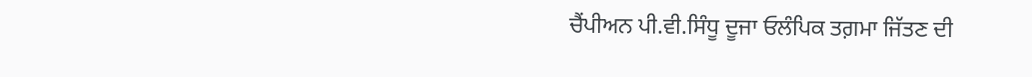ਚੈਂਪੀਅਨ ਪੀ.ਵੀ.ਸਿੰਧੂ ਦੂਜਾ ਓਲੰਪਿਕ ਤਗ਼ਮਾ ਜਿੱਤਣ ਦੀ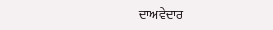ਦਾਅਵੇਦਾਰ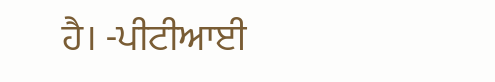ਹੈ। -ਪੀਟੀਆਈ